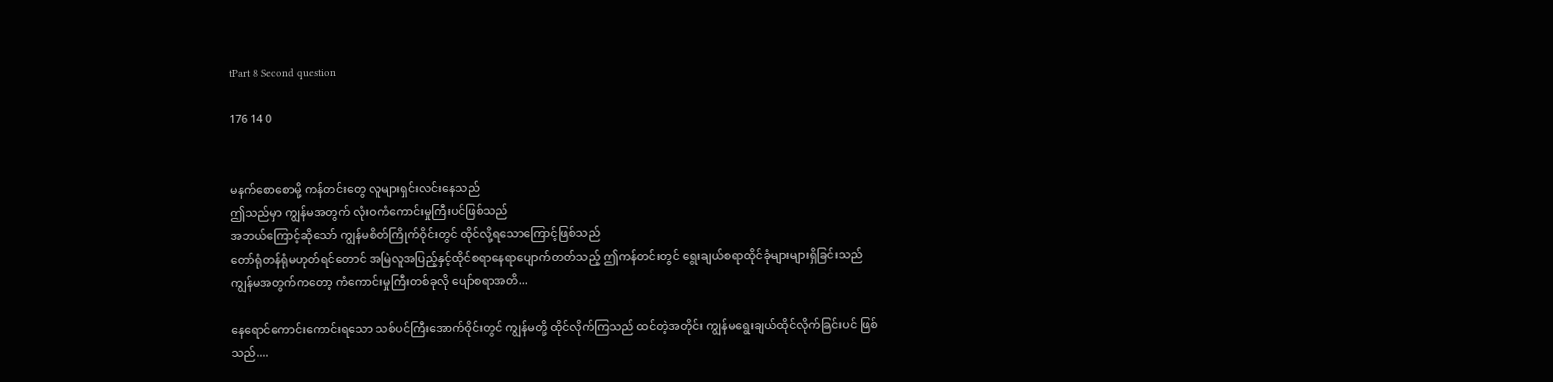tPart 8 Second question

176 14 0


မနက်စောစောမို့ ကန်တင်းတွေ လူများရှင်းလင်းနေသည်
ဤသည်မှာ ကျွန်မအတွက် လုံးဝကံကောင်းမှုကြီးပင်ဖြစ်သည်
အဘယ်ကြောင့်ဆိုသော် ကျွန်မစိတ်ကြိုက်ဝိုင်းတွင် ထိုင်လို့ရသောကြောင့်ဖြစ်သည်
တော်ရုံတန်ရုံမဟုတ်ရင်တောင် အမြဲလူအပြည့်နှင့်ထိုင်စရာနေရာပျောက်တတ်သည့် ဤကန်တင်းတွင် ရွေးချယ်စရာထိုင်ခုံများများရှိခြင်းသည် ကျွန်မအတွက်ကတော့ ကံကောင်းမှုကြီးတစ်ခုလို ပျော်စရာအတိ...

နေရောင်ကောင်းကောင်းရသော သစ်ပင်ကြီးအောက်ဝိုင်းတွင် ကျွန်မတို့ ထိုင်လိုက်ကြသည် ထင်တဲ့အတိုင်း ကျွန်မရွေးချယ်ထိုင်လိုက်ခြင်းပင် ဖြစ်သည်....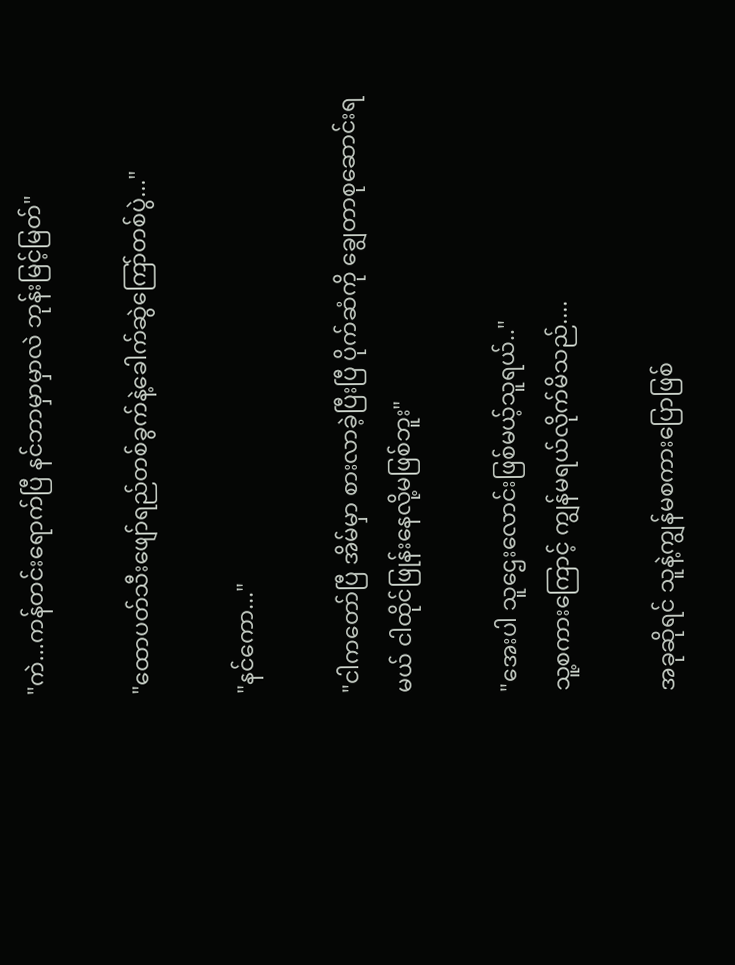"ကဲ...ကန်တင်းရောက်ပြီ နင်ဘာမှာမှာလဲ ဘုန်းမြင့်မြတ်"

"ထောပတ်သီးဖျော်ရည်တစ်ခွက်နဲ့ခေါက်ဆွဲကြော်တစ်ပွဲ..."

"နင်ကော..."

"ငါကတော်ပြီ အိမ်မှာ စားလာခဲ့ပြီးပြီ ပိုက်ဆံကို ချွေတာစုဆောင်းရမယ် ငါထိုင်ဖြုန်းနေလို့မဖြစ်ဘူး"

"အေးပါ သူဌေးလောင်းဖြစ်မယ့်သူရယ်.."
သူ့စကားကြောင့် ကျွန်မရယ်လိုက်မိသည်....

အခုဆိုရင် သူနဲ့ကျွန်မစကားပြောဖြစ်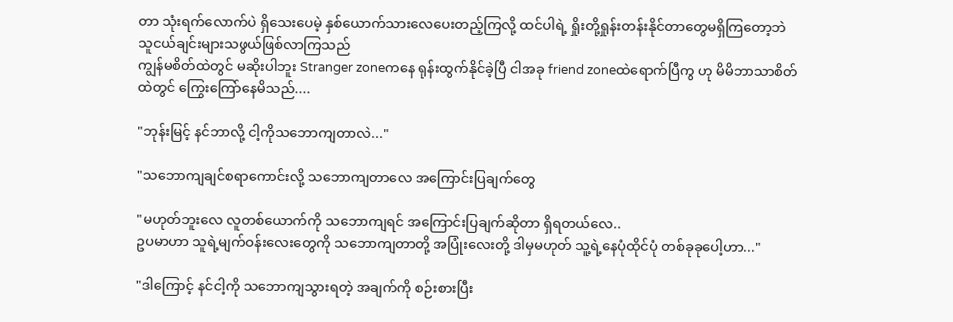တာ သုံးရက်လောက်ပဲ ရှိသေးပေမဲ့ နှစ်ယောက်သားလေပေးတည့်ကြလို့ ထင်ပါရဲ့ ရှိုးတို့ရှုန်းတန်းနိုင်တာတွေမရှိကြတော့ဘဲ သူငယ်ချင်းများသဖွယ်ဖြစ်လာကြသည်
ကျွန်မစိတ်ထဲတွင် မဆိုးပါဘူး Stranger zoneကနေ ရုန်းထွက်နိုင်ခဲ့ပြီ ငါအခု friend zoneထဲရောက်ပြီကွ ဟု မိမိဘာသာစိတ်ထဲတွင် ကြွေးကြော်နေမိသည်....

"ဘုန်းမြင့် နင်ဘာလို့ ငါ့ကိုသဘောကျတာလဲ..."

"သဘောကျချင်စရာကောင်းလို့ သဘောကျတာလေ အကြောင်းပြချက်တွေ

"မဟုတ်ဘူးလေ လူတစ်ယောက်ကို သဘောကျရင် အကြောင်းပြချက်ဆိုတာ ရှိရတယ်လေ..
ဥပမာဟာ သူရဲ့မျက်ဝန်းလေးတွေကို သဘောကျတာတို့ အပြုံးလေးတို့ ဒါမှမဟုတ် သူ့ရဲ့နေပုံထိုင်ပုံ တစ်ခုခုပေါ့ဟာ..."

"ဒါကြောင့် နင်ငါ့ကို သဘောကျသွားရတဲ့ အချက်ကို စဉ်းစားပြီး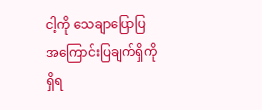ငါ့ကို သေချာပြောပြ
အကြောင်းပြချက်ရှိကို ရှိရ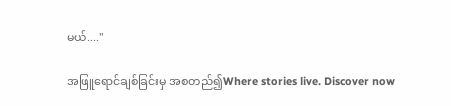မယ်...."

အဖြူရောင်ချစ်ခြင်းမှ အစတည်၍Where stories live. Discover now